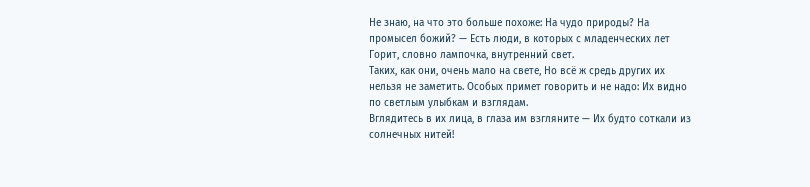Не знаю, на что это больше похоже: На чудо природы? На промысел божий? — Есть люди, в которых с младенческих лет Горит, словно лампочка, внутренний свет.
Таких, как они, очень мало на свете, Но всё ж средь других их нельзя не заметить. Особых примет говорить и не надо: Их видно по светлым улыбкам и взглядам.
Вглядитесь в их лица, в глаза им взгляните — Их будто соткали из солнечных нитей!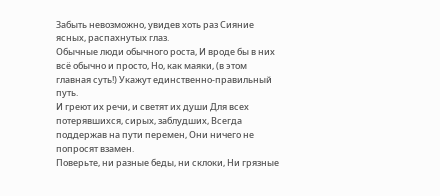Забыть невозможно, увидев хоть раз Сияние ясных, распахнутых глаз.
Обычные люди обычного роста, И вроде бы в них всё обычно и просто, Но, как маяки, (в этом главная суть!) Укажут единственно-правильный путь.
И греют их речи, и светят их души Для всех потерявшихся, сирых, заблудших, Всегда поддержав на пути перемен, Они ничего не попросят взамен.
Поверьте, ни разные беды, ни склоки, Ни грязные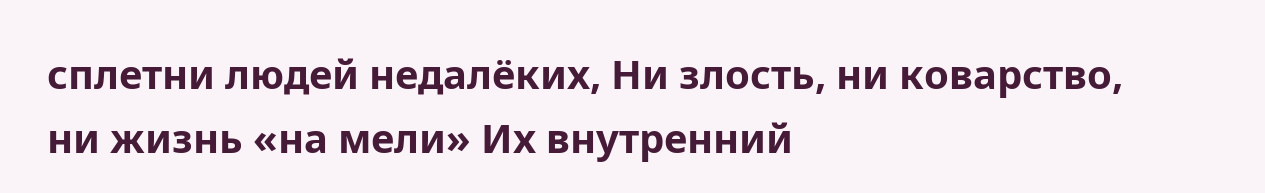сплетни людей недалёких, Ни злость, ни коварство, ни жизнь «на мели» Их внутренний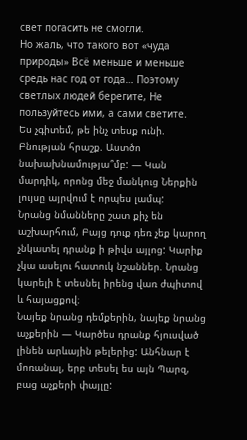свет погасить не смогли.
Но жаль, что такого вот «чуда природы» Всё меньше и меньше средь нас год от года… Поэтому светлых людей берегите, Не пользуйтесь ими, а сами светите.
Ես չգիտեմ, թե ինչ տեսք ունի. Բնության հրաշք. Աստծո նախախնամությա՞մբ: — Կան մարդիկ, որոնց մեջ մանկուց Ներքին լույսը այրվում է որպես լամպ:
Նրանց նմանները շատ քիչ են աշխարհում, Բայց դուք դեռ չեք կարող չնկատել դրանք ի թիվս այլոց: Կարիք չկա ասելու հատուկ նշաններ. Նրանց կարելի է տեսնել իրենց վառ ժպիտով և հայացքով։
Նայեք նրանց դեմքերին, նայեք նրանց աչքերին — Կարծես դրանք հյուսված լինեն արևային թելերից: Անհնար է մոռանալ, երբ տեսել ես այն Պարզ, բաց աչքերի փայլը: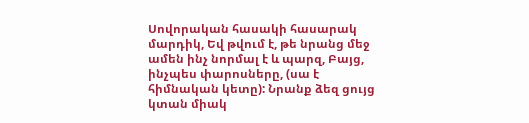Սովորական հասակի հասարակ մարդիկ, Եվ թվում է, թե նրանց մեջ ամեն ինչ նորմալ է և պարզ, Բայց, ինչպես փարոսները, (սա է հիմնական կետը): Նրանք ձեզ ցույց կտան միակ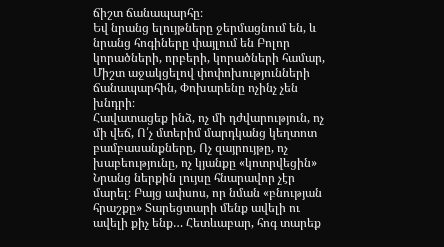ճիշտ ճանապարհը։
Եվ նրանց ելույթները ջերմացնում են, և նրանց հոգիները փայլում են Բոլոր կորածների, որբերի, կորածների համար, Միշտ աջակցելով փոփոխությունների ճանապարհին, Փոխարենը ոչինչ չեն խնդրի։
Հավատացեք ինձ, ոչ մի դժվարություն, ոչ մի վեճ, Ո՛չ մտերիմ մարդկանց կեղտոտ բամբասանքները, Ոչ զայրույթը, ոչ խաբեությունը, ոչ կյանքը «կոտրվեցին» Նրանց ներքին լույսը հնարավոր չէր մարել։ Բայց ափսոս, որ նման «բնության հրաշքը» Տարեցտարի մենք ավելի ու ավելի քիչ ենք… Հետևաբար, հոգ տարեք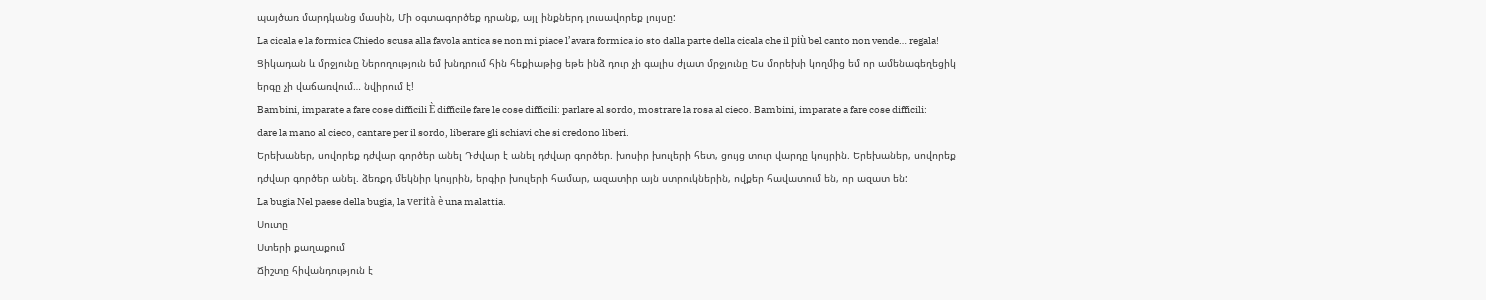պայծառ մարդկանց մասին, Մի օգտագործեք դրանք, այլ ինքներդ լուսավորեք լույսը:
La cicala e la formica Chiedo scusa alla favola antica se non mi piace l’avara formica io sto dalla parte della cicala che il più bel canto non vende… regala!
Ցիկադան և մրջյունը Ներողություն եմ խնդրում հին հեքիաթից եթե ինձ դուր չի գալիս ժլատ մրջյունը Ես մորեխի կողմից եմ որ ամենագեղեցիկ երգը չի վաճառվում… նվիրում է!
Bambini, imparate a fare cose difficili È difficile fare le cose difficili: parlare al sordo, mostrare la rosa al cieco. Bambini, imparate a fare cose difficili: dare la mano al cieco, cantare per il sordo, liberare gli schiavi che si credono liberi.
Երեխաներ, սովորեք դժվար գործեր անել Դժվար է անել դժվար գործեր. խոսիր խուլերի հետ, ցույց տուր վարդը կույրին. Երեխաներ, սովորեք դժվար գործեր անել. ձեռքդ մեկնիր կույրին, երգիր խուլերի համար, ազատիր այն ստրուկներին, ովքեր հավատում են, որ ազատ են:
La bugia Nel paese della bugia, la verità è una malattia.
Սուտը
Ստերի քաղաքում
Ճիշտը հիվանդություն է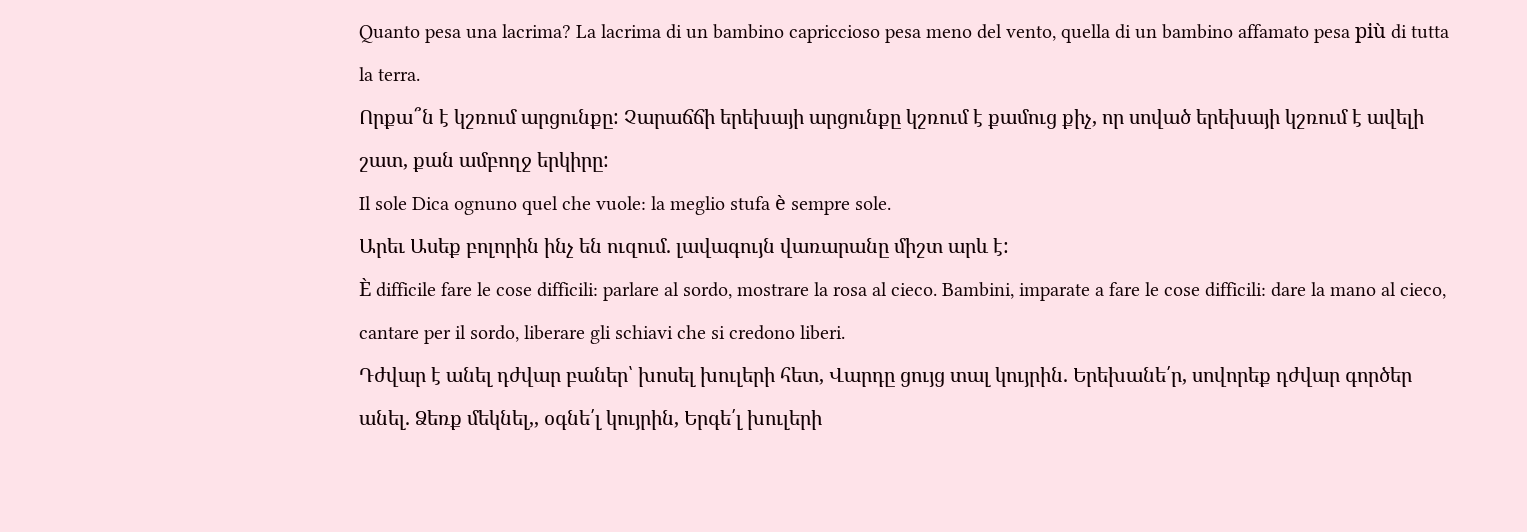Quanto pesa una lacrima? La lacrima di un bambino capriccioso pesa meno del vento, quella di un bambino affamato pesa più di tutta la terra.
Որքա՞ն է կշռում արցունքը: Չարաճճի երեխայի արցունքը կշռում է քամուց քիչ, որ սոված երեխայի կշռում է ավելի շատ, քան ամբողջ երկիրը:
Il sole Dica ognuno quel che vuole: la meglio stufa è sempre sole.
Արեւ Ասեք բոլորին ինչ են ուզում. լավագույն վառարանը միշտ արև է:
È difficile fare le cose difficili: parlare al sordo, mostrare la rosa al cieco. Bambini, imparate a fare le cose difficili: dare la mano al cieco, cantare per il sordo, liberare gli schiavi che si credono liberi.
Դժվար է անել դժվար բաներ՝ խոսել խուլերի հետ, Վարդը ցույց տալ կույրին. Երեխանե՛ր, սովորեք դժվար գործեր անել. Ձեռք մեկնել,, օգնե՛լ կույրին, Երգե՛լ խուլերի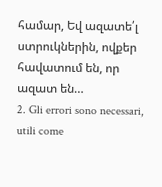համար, Եվ ազատե՛լ ստրուկներին, ովքեր հավատում են, որ ազատ են…
2. Gli errori sono necessari, utili come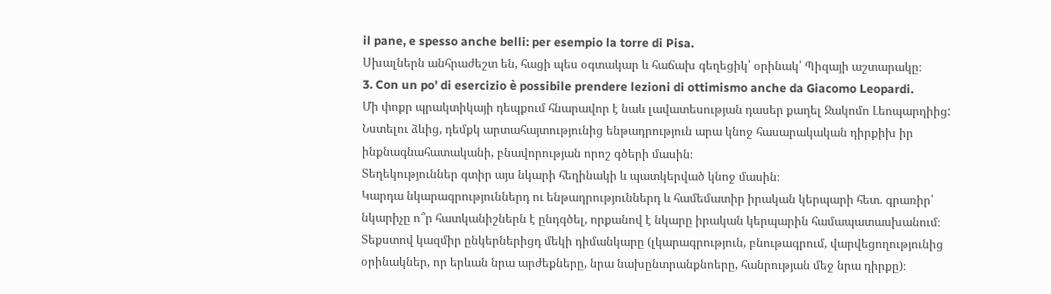il pane, e spesso anche belli: per esempio la torre di Pisa.
Սխալներն անհրաժեշտ են, հացի պես օգտակար և հաճախ գեղեցիկ՝ օրինակ՝ Պիզայի աշտարակը։
3. Con un po’ di esercizio è possibile prendere lezioni di ottimismo anche da Giacomo Leopardi.
Մի փոքր պրակտիկայի դեպքում հնարավոր է նաև լավատեսության դասեր քաղել Ջակոմո Լեոպարդիից:
Նստելու ձևից, դեմքկ արտահայտությունից ենթադրություն արա կնոջ հասարակական դիրքիխ իր ինքնագնահատականի, բնավորության որոշ գծերի մասին։
Տեղեկություններ գտիր այս նկարի հեղինակի և պատկերված կնոջ մասին։
Կարդա նկարագրություններդ ու ենթադրություններդ և համեմատիր իրական կերպարի հետ. գրառիր՝ նկարիչը ո՞ր հատկանիշներն է ընդգծել, որքանով է նկարը իրական կերպարին համապատասխանում։
Տեքստով կազմիր ընկերներիցդ մեկի դիմանկարը (լկարագրություն, բնութագրում, վարվեցողությունից օրինակներ, որ երևան նրա արժեքները, նրա նախընտրանքնոերը, հանրության մեջ նրա դիրքը)։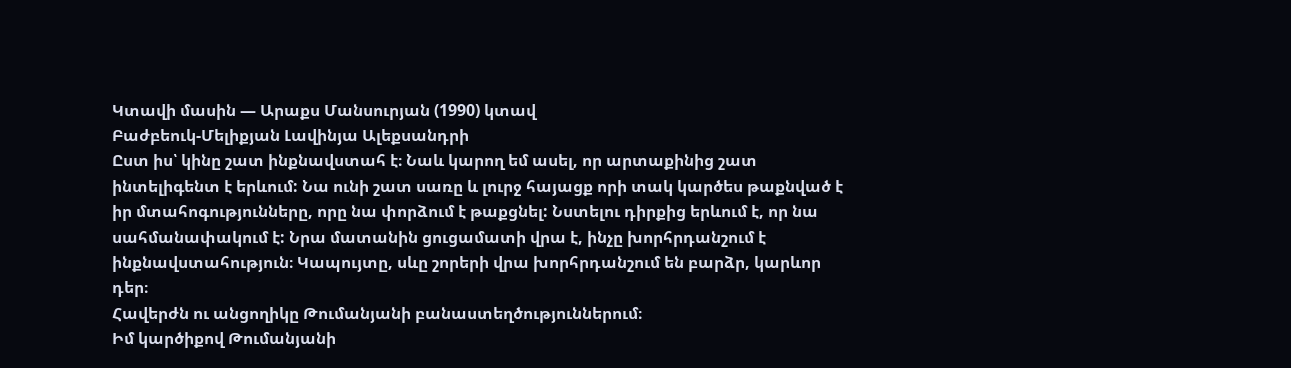Կտավի մասին — Արաքս Մանսուրյան (1990) կտավ
Բաժբեուկ-Մելիքյան Լավինյա Ալեքսանդրի
Ըստ իս՝ կինը շատ ինքնավստահ է։ Նաև կարող եմ ասել, որ արտաքինից շատ ինտելիգենտ է երևում: Նա ունի շատ սառը և լուրջ հայացք որի տակ կարծես թաքնված է իր մտահոգությունները, որը նա փորձում է թաքցնել: Նստելու դիրքից երևում է, որ նա սահմանափակում է: Նրա մատանին ցուցամատի վրա է, ինչը խորհրդանշում է ինքնավստահություն։ Կապույտը, սևը շորերի վրա խորհրդանշում են բարձր, կարևոր դեր։
Հավերժն ու անցողիկը Թումանյանի բանաստեղծություններում։
Իմ կարծիքով Թումանյանի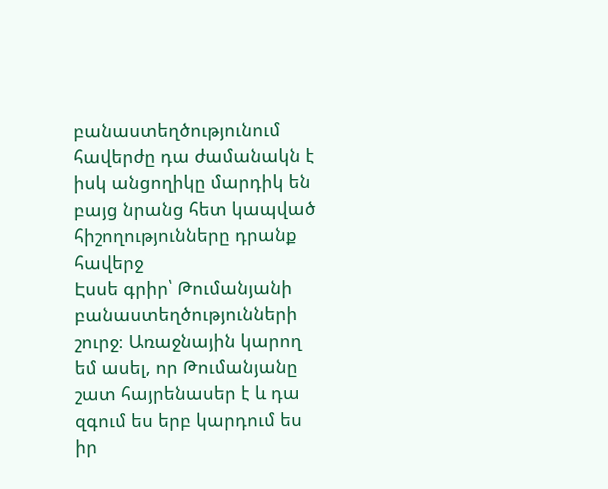բանաստեղծությունում հավերժը դա ժամանակն է իսկ անցողիկը մարդիկ են բայց նրանց հետ կապված հիշողությունները դրանք հավերջ
Էսսե գրիր՝ Թումանյանի բանաստեղծությունների շուրջ։ Առաջնային կարող եմ ասել, որ Թումանյանը շատ հայրենասեր է և դա զգում ես երբ կարդում ես իր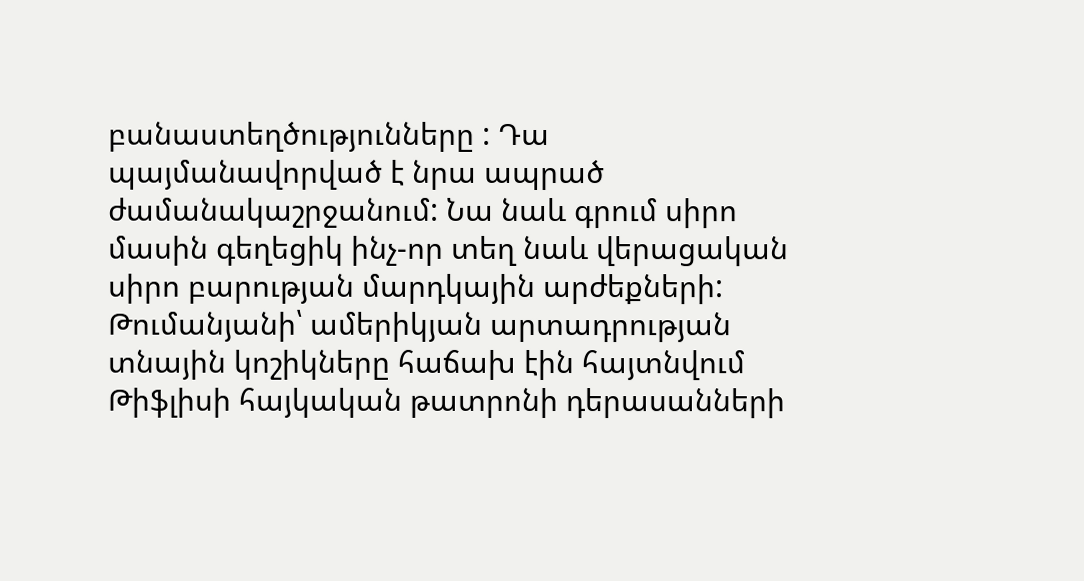բանաստեղծությունները : Դա պայմանավորված է նրա ապրած ժամանակաշրջանում: Նա նաև գրում սիրո մասին գեղեցիկ ինչ-որ տեղ նաև վերացական սիրո բարության մարդկային արժեքների:
Թումանյանի՝ ամերիկյան արտադրության տնային կոշիկները հաճախ էին հայտնվում Թիֆլիսի հայկական թատրոնի դերասանների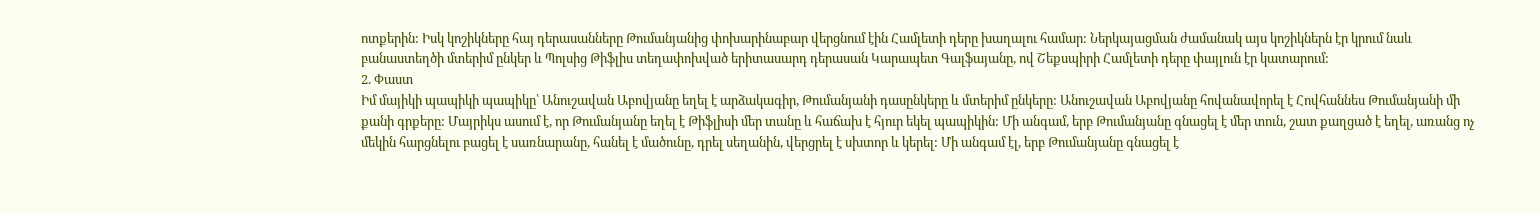ոտքերին: Իսկ կոշիկները հայ դերասանները Թումանյանից փոխարինաբար վերցնում էին Համլետի դերը խաղալու համար: Ներկայացման ժամանակ այս կոշիկներն էր կրում նաև բանաստեղծի մտերիմ ընկեր և Պոլսից Թիֆլիս տեղափոխված երիտասարդ դերասան Կարապետ Գալֆայանը, ով Շեքսպիրի Համլետի դերը փայլուն էր կատարում:
2. Փաստ
Իմ մայիկի պապիկի պապիկը՝ Անուշավան Աբովյանը եղել է արձակագիր, Թումանյանի դասընկերը և մտերիմ ընկերը: Անուշավան Աբովյանը հովանավորել է Հովհաննես Թումանյանի մի քանի գրքերը: Մայրիկս ասում է, որ Թումանյանը եղել է Թիֆլիսի մեր տանը և հաճախ է հյուր եկել պապիկին: Մի անգամ, երբ Թումանյանը գնացել է մեր տուն, շատ քաղցած է եղել, առանց ոչ մեկին հարցնելու բացել է սառնարանը, հանել է մածունը, դրել սեղանին, վերցրել է սխտոր և կերել: Մի անգամ էլ, երբ Թումանյանը գնացել է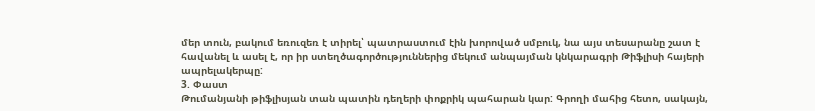մեր տուն, բակում եռուզեռ է տիրել՝ պատրաստում էին խորոված սմբուկ, նա այս տեսարանը շատ է հավանել և ասել է, որ իր ստեղծագործություններից մեկում անպայման կնկարագրի Թիֆլիսի հայերի ապրելակերպը:
3. Փաստ
Թումանյանի թիֆլիսյան տան պատին դեղերի փոքրիկ պահարան կար: Գրողի մահից հետո, սակայն,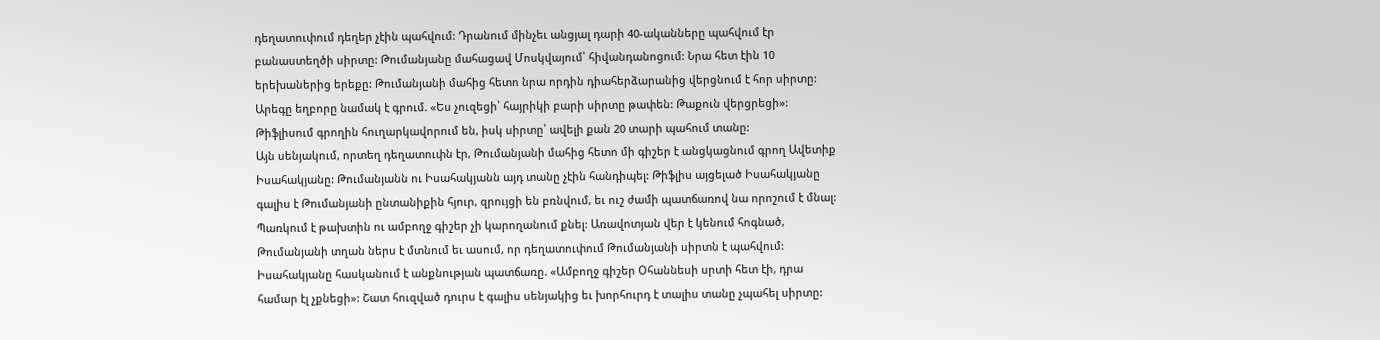դեղատուփում դեղեր չէին պահվում: Դրանում մինչեւ անցյալ դարի 40-ականները պահվում էր բանաստեղծի սիրտը: Թումանյանը մահացավ Մոսկվայում՝ հիվանդանոցում: Նրա հետ էին 10 երեխաներից երեքը: Թումանյանի մահից հետո նրա որդին դիահերձարանից վերցնում է հոր սիրտը: Արեգը եղբորը նամակ է գրում. «Ես չուզեցի՝ հայրիկի բարի սիրտը թափեն: Թաքուն վերցրեցի»: Թիֆլիսում գրողին հուղարկավորում են, իսկ սիրտը՝ ավելի քան 20 տարի պահում տանը:
Այն սենյակում, որտեղ դեղատուփն էր, Թումանյանի մահից հետո մի գիշեր է անցկացնում գրող Ավետիք Իսահակյանը: Թումանյանն ու Իսահակյանն այդ տանը չէին հանդիպել: Թիֆլիս այցելած Իսահակյանը գալիս է Թումանյանի ընտանիքին հյուր, զրույցի են բռնվում, եւ ուշ ժամի պատճառով նա որոշում է մնալ: Պառկում է թախտին ու ամբողջ գիշեր չի կարողանում քնել: Առավոտյան վեր է կենում հոգնած, Թումանյանի տղան ներս է մտնում եւ ասում, որ դեղատուփում Թումանյանի սիրտն է պահվում: Իսահակյանը հասկանում է անքնության պատճառը. «Ամբողջ գիշեր Օհաննեսի սրտի հետ էի, դրա համար էլ չքնեցի»: Շատ հուզված դուրս է գալիս սենյակից եւ խորհուրդ է տալիս տանը չպահել սիրտը: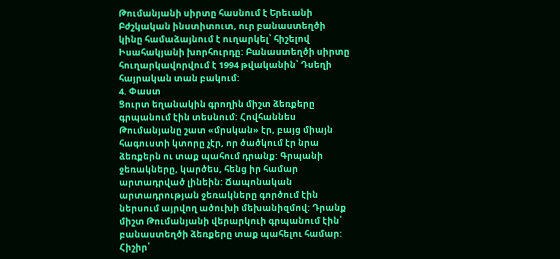Թումանյանի սիրտը հասնում է Երեւանի Բժշկական ինստիտուտ, ուր բանաստեղծի կինը համաձայնում է ուղարկել՝ հիշելով Իսահակյանի խորհուրդը: Բանաստեղծի սիրտը հուղարկավորվում է 1994 թվականին՝ Դսեղի հայրական տան բակում:
4. Փաստ
Ցուրտ եղանակին գրողին միշտ ձեռքերը գրպանում էին տեսնում: Հովհաննես Թումանյանը շատ «մրսկան» էր, բայց միայն հագուստի կտորը չէր, որ ծածկում էր նրա ձեռքերն ու տաք պահում դրանք: Գրպանի ջեռակները, կարծես, հենց իր համար արտադրված լինեին: Ճապոնական արտադրության ջեռակները գործում էին ներսում այրվող ածուխի մեխանիզմով: Դրանք միշտ Թումանյանի վերարկուի գրպանում էին՝ բանաստեղծի ձեռքերը տաք պահելու համար:
Հիշիր՝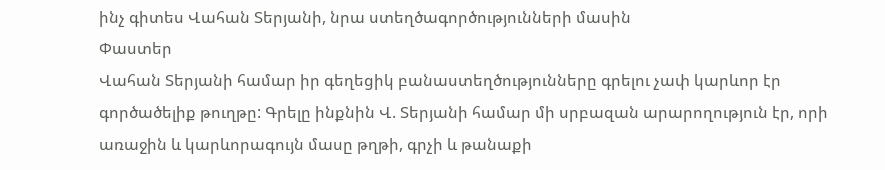ինչ գիտես Վահան Տերյանի, նրա ստեղծագործությունների մասին
Փաստեր
Վահան Տերյանի համար իր գեղեցիկ բանաստեղծությունները գրելու չափ կարևոր էր գործածելիք թուղթը: Գրելը ինքնին Վ. Տերյանի համար մի սրբազան արարողություն էր, որի առաջին և կարևորագույն մասը թղթի, գրչի և թանաքի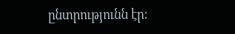ընտրությունն էր: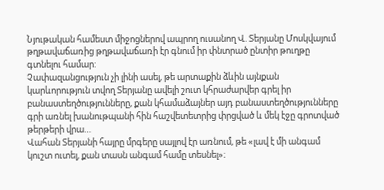Նյութական համեստ միջոցներով ապրող ուսանող Վ. Տերյանը Մոսկվայում թղթավաճառից թղթավաճառի էր գնում իր փնտրած ընտիր թուղթը գտնելու համար:
Չափազանցություն չի լինի ասել, թե արտաքին ձևին այնքան կարևորություն տվող Տերյանը ավելի շուտ կհրաժարվեր գրել իր բանաստեղծությունները, քան կհամաձայներ այդ բանաստեղծությունները գրի առնել խանութպանի հին հաշվետետրից փրցված և մեկ էջը գրոտված թերթերի վրա…
Վահան Տերյանի հայրը մրգերը սայլով էր առնում, թե «լավ է մի անգամ կուշտ ուտել, քան տասն անգամ համը տեսնել»։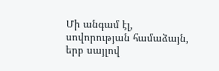Մի անգամ էլ, սովորության համաձայն, երբ սայլով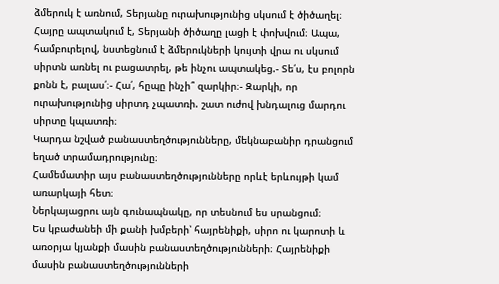ձմերուկ է առնում, Տերյանը ուրախությունից սկսում է ծիծաղել։ Հայրը ապտակում է, Տերյանի ծիծաղը լացի է փոխվում։ Ապա, համբուրելով, նստեցնում է ձմերուկների կույտի վրա ու սկսում սիրտն առնել ու բացատրել, թե ինչու ապտակեց.- Տե՛ս, էս բոլորն քոնն է, բալաս՛։- Հա՛, հըպը ինչի՞ զարկիր։- Զարկի, որ ուրախությունից սիրտդ չպատռի. շատ ուժով խնդալուց մարդու սիրտը կպատռի։
Կարդա նշված բանաստեղծությունները, մեկնաբանիր դրանցում եղած տրամադրությունը։
Համեմատիր այս բանաստեղծությունները որևէ երևույթի կամ առարկայի հետ։
Ներկայացրու այն գունապնակը, որ տեսնում ես սրանցում։
Ես կբաժանեի մի քանի խմբերի՝ հայրենիքի, սիրո ու կարոտի և առօրյա կյանքի մասին բանաստեղծությունների։ Հայրենիքի մասին բանաստեղծությունների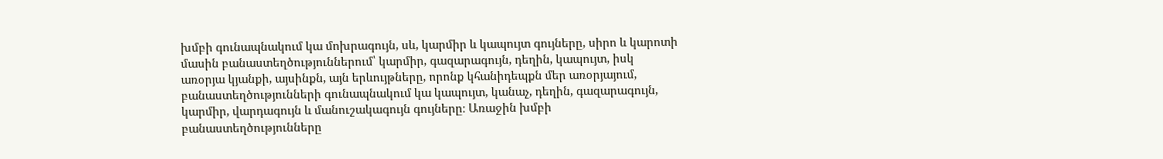խմբի գունապնակում կա մոխրագույն, սև, կարմիր և կապույտ գույները, սիրո և կարոտի մասին բանաստեղծություններում՝ կարմիր, գազարագույն, դեղին, կապույտ, իսկ առօրյա կյանքի, այսինքն, այն երևույթները, որոնք կհանիդեպքն մեր առօրյայում, բանաստեղծությունների գունապնակում կա կապույտ, կանաչ, դեղին, գազարագույն, կարմիր, վարդագույն և մանուշակագույն գույները։ Առաջին խմբի բանաստեղծությունները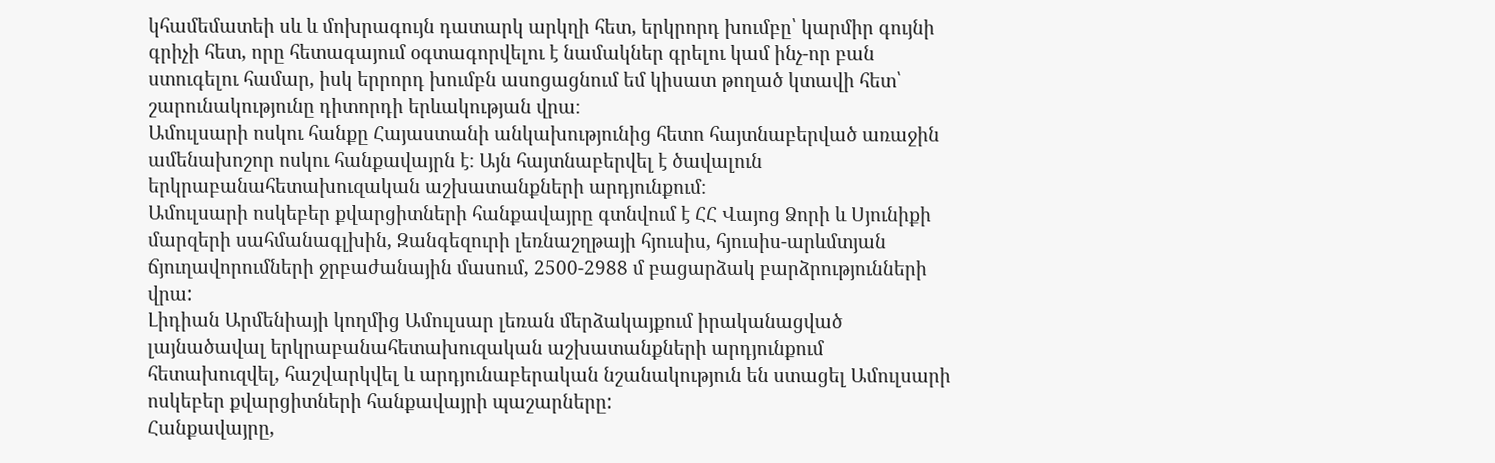կհամեմատեի սև և մոխրագույն դատարկ արկղի հետ, երկրորդ խումբը՝ կարմիր գույնի գրիչի հետ, որը հետագայում օգտագորվելու է նամակներ գրելու կամ ինչ-որ բան ստուգելու համար, իսկ երրորդ խումբն ասոցացնում եմ կիսատ թողած կտավի հետ՝ շարունակությունը դիտորդի երևակության վրա։
Ամուլսարի ոսկու հանքը Հայաստանի անկախությունից հետո հայտնաբերված առաջին ամենախոշոր ոսկու հանքավայրն է։ Այն հայտնաբերվել է ծավալուն երկրաբանահետախուզական աշխատանքների արդյունքում։
Ամուլսարի ոսկեբեր քվարցիտների հանքավայրը գտնվում է ՀՀ Վայոց Ձորի և Սյունիքի մարզերի սահմանագլխին, Զանգեզուրի լեռնաշղթայի հյուսիս, հյուսիս-արևմտյան ճյուղավորումների ջրբաժանային մասում, 2500-2988 մ բացարձակ բարձրությունների վրա:
Լիդիան Արմենիայի կողմից Ամուլսար լեռան մերձակայքում իրականացված լայնածավալ երկրաբանահետախուզական աշխատանքների արդյունքում հետախուզվել, հաշվարկվել և արդյունաբերական նշանակություն են ստացել Ամուլսարի ոսկեբեր քվարցիտների հանքավայրի պաշարները:
Հանքավայրը,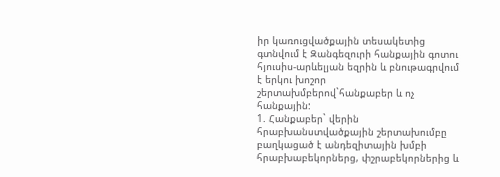իր կառուցվածքային տեսակետից գտնվում է Զանգեզուրի հանքային գոտու հյուսիս-արևելյան եզրին և բնութագրվում է երկու խոշոր շերտախմբերով`հանքաբեր և ոչ հանքային:
1. Հանքաբեր` վերին հրաբխանստվածքային շերտախումբը բաղկացած է անդեզիտային խմբի հրաբխաբեկորներց, փշրաբեկորներից և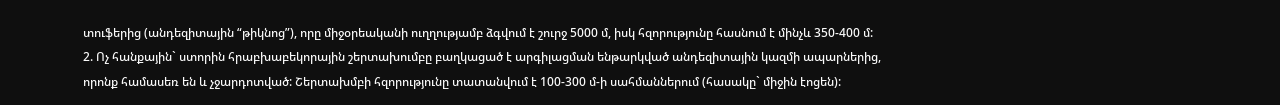տուֆերից (անդեզիտային “թիկնոց”), որը միջօրեականի ուղղությամբ ձգվում է շուրջ 5000 մ, իսկ հզորությունը հասնում է մինչև 350-400 մ:
2. Ոչ հանքային` ստորին հրաբխաբեկորային շերտախումբը բաղկացած է արգիլացման ենթարկված անդեզիտային կազմի ապարներից, որոնք համասեռ են և չջարդոտված: Շերտախմբի հզորությունը տատանվում է 100-300 մ-ի սահմաններում (հասակը` միջին էոցեն):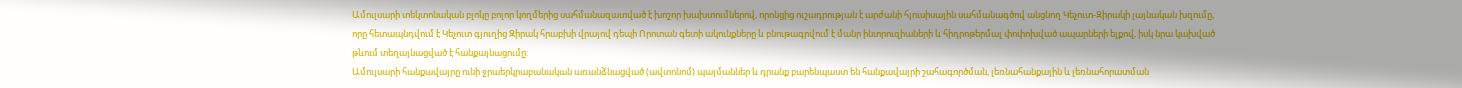Ամուլսարի տեկտոնական բլոկը բոլոր կողմերից սահմանազատված է խոշոր խախտումներով, որոնցից ուշադրության է արժանի հյուսիսային սահմանագծով անցնող Կեչուտ-Զիրակի լայնական խզումը, որը հետապնդվում է Կեչուտ գյուղից Զիրակ հրաբխի վրայով դեպի Որոտան գետի ակունքները և բնութագրվում է մանր ինտրուզիաների և հիդրոթերմալ փոփոխված ապարների ելքով, իսկ նրա կախված թևում տեղայնացված է հանքայնացումը:
Ամուլսարի հանքավայրը ունի ջրաերկրաբանական առանձնացված (ավտոնոմ) պայմաններ և դրանք բարենպաստ են հանքավայրի շահագործման, լեռնահանքային և լեռնահորատման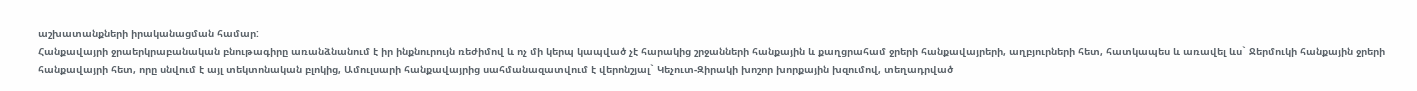աշխատանքների իրականացման համար:
Հանքավայրի ջրաերկրաբանական բնութագիրը առանձնանում է իր ինքնուրույն ռեժիմով և ոչ մի կերպ կապված չէ հարակից շրջանների հանքային և քաղցրահամ ջրերի հանքավայրերի, աղբյուրների հետ, հատկապես և առավել ևս` Ջերմուկի հանքային ջրերի հանքավայրի հետ, որը սնվում է այլ տեկտոնական բլոկից, Ամուլսարի հանքավայրից սահմանազատվում է վերոնշյալ` Կեչուտ-Զիրակի խոշոր խորքային խզումով, տեղադրված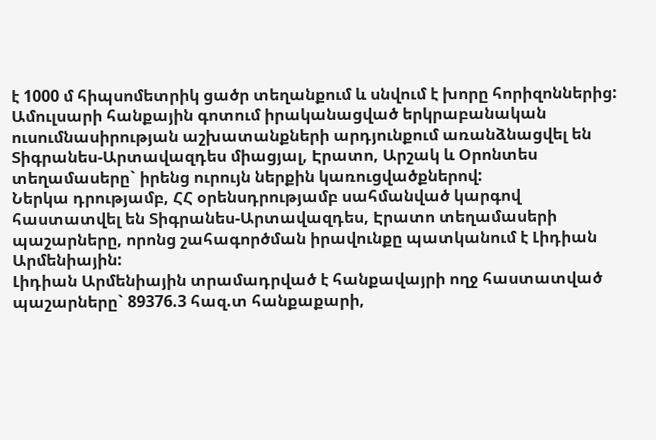է 1000 մ հիպսոմետրիկ ցածր տեղանքում և սնվում է խորը հորիզոններից:
Ամուլսարի հանքային գոտում իրականացված երկրաբանական ուսումնասիրության աշխատանքների արդյունքում առանձնացվել են Տիգրանես-Արտավազդես միացյալ, Էրատո, Արշակ և Օրոնտես տեղամասերը` իրենց ուրույն ներքին կառուցվածքներով:
Ներկա դրությամբ, ՀՀ օրենսդրությամբ սահմանված կարգով հաստատվել են Տիգրանես-Արտավազդես, Էրատո տեղամասերի պաշարները, որոնց շահագործման իրավունքը պատկանում է Լիդիան Արմենիային:
Լիդիան Արմենիային տրամադրված է հանքավայրի ողջ հաստատված պաշարները` 89376.3 հազ.տ հանքաքարի,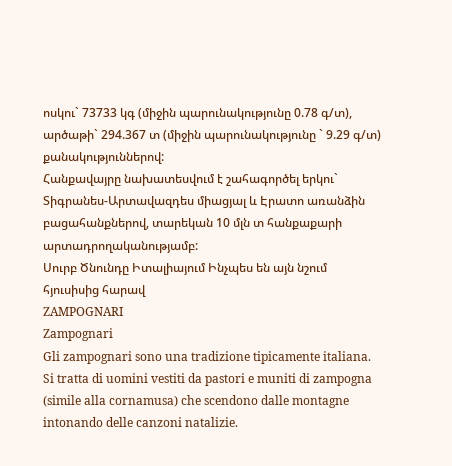ոսկու` 73733 կգ (միջին պարունակությունը 0.78 գ/տ), արծաթի` 294.367 տ (միջին պարունակությունը ` 9.29 գ/տ) քանակություններով:
Հանքավայրը նախատեսվում է շահագործել երկու` Տիգրանես-Արտավազդես միացյալ և Էրատո առանձին բացահանքներով, տարեկան 10 մլն տ հանքաքարի արտադրողականությամբ:
Սուրբ Ծնունդը Իտալիայում Ինչպես են այն նշում հյուսիսից հարավ
ZAMPOGNARI
Zampognari
Gli zampognari sono una tradizione tipicamente italiana. Si tratta di uomini vestiti da pastori e muniti di zampogna (simile alla cornamusa) che scendono dalle montagne intonando delle canzoni natalizie.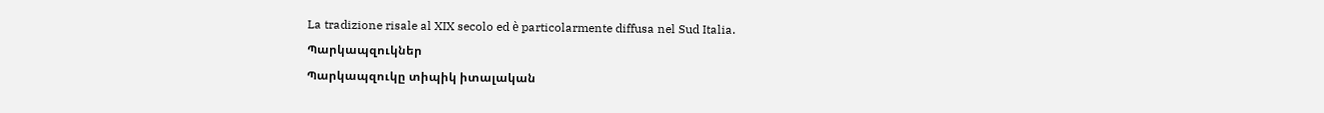La tradizione risale al XIX secolo ed è particolarmente diffusa nel Sud Italia.
Պարկապզուկներ
Պարկապզուկը տիպիկ իտալական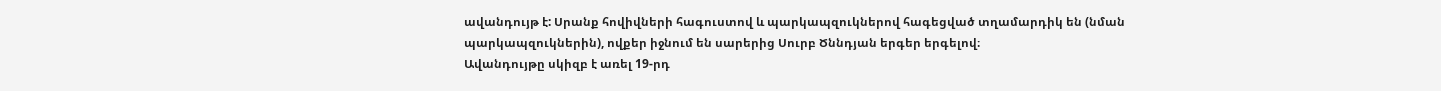ավանդույթ է: Սրանք հովիվների հագուստով և պարկապզուկներով հագեցված տղամարդիկ են (նման պարկապզուկներին), ովքեր իջնում են սարերից Սուրբ Ծննդյան երգեր երգելով։
Ավանդույթը սկիզբ է առել 19-րդ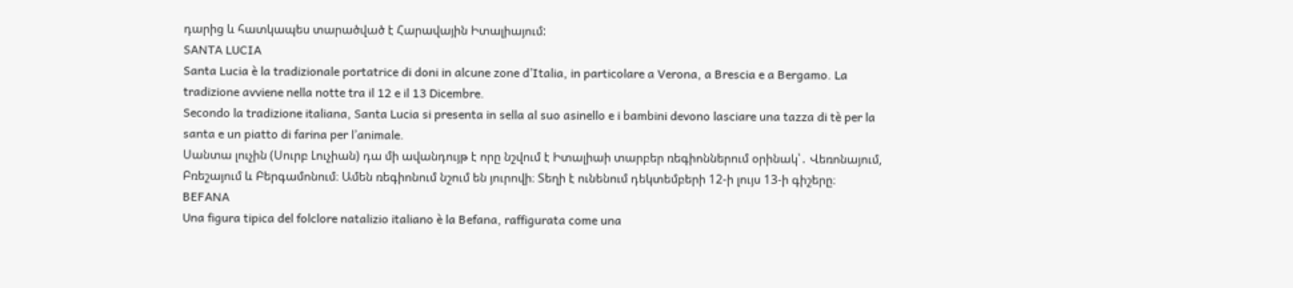դարից և հատկապես տարածված է Հարավային Իտալիայում:
SANTA LUCIA
Santa Lucia è la tradizionale portatrice di doni in alcune zone d’Italia, in particolare a Verona, a Brescia e a Bergamo. La tradizione avviene nella notte tra il 12 e il 13 Dicembre.
Secondo la tradizione italiana, Santa Lucia si presenta in sella al suo asinello e i bambini devono lasciare una tazza di tè per la santa e un piatto di farina per l’animale.
Սանտա լուչին (Սուրբ Լուչիան) դա մի ավանդույթ է որը նշվում է Իտալիաի տարբեր ռեգիոններում օրինակ՝․ Վեռոնայում, Բռեշայում և Բերգամոնում։ Ամեն ռեգիոնում նշում են յուրովի։ Տեղի է ունենում դեկտեմբերի 12-ի լույս 13-ի գիշերը։
BEFANA
Una figura tipica del folclore natalizio italiano è la Befana, raffigurata come una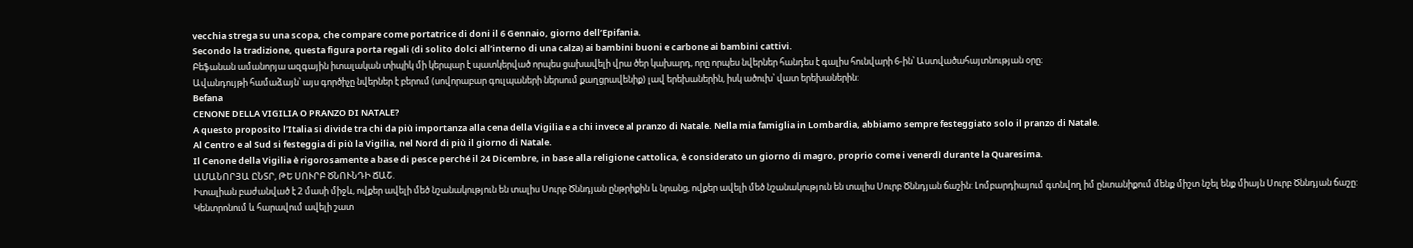vecchia strega su una scopa, che compare come portatrice di doni il 6 Gennaio, giorno dell’Epifania.
Secondo la tradizione, questa figura porta regali (di solito dolci all’interno di una calza) ai bambini buoni e carbone ai bambini cattivi.
Բեֆանան ամանորյա ազգային իտալական տիպիկ մի կերպար է պատկերված որպես ցախավելի վրա ծեր կախարդ, որը որպես նվերներ հանդես է գալիս հունվարի 6-ին՝ Աստվածահայտնության օրը։
Ավանդույթի համաձայն՝ այս գործիչը նվերներ է բերում (սովորաբար գուլպաների ներսում քաղցրավենիք) լավ երեխաներին, իսկ ածուխ՝ վատ երեխաներին:
Befana
CENONE DELLA VIGILIA O PRANZO DI NATALE?
A questo proposito l’Italia si divide tra chi da più importanza alla cena della Vigilia e a chi invece al pranzo di Natale. Nella mia famiglia in Lombardia, abbiamo sempre festeggiato solo il pranzo di Natale.
Al Centro e al Sud si festeggia di più la Vigilia, nel Nord di più il giorno di Natale.
Il Cenone della Vigilia è rigorosamente a base di pesce perché il 24 Dicembre, in base alla religione cattolica, è considerato un giorno di magro, proprio come i venerdì durante la Quaresima.
ԱՄԱՆՈՐՅԱ ԸՆՏՐ, ԹԵ ՍՈՒՐԲ ԾՆՈՒՆԴԻ ՃԱՇ.
Իտալիան բաժանված է 2 մասի միջև, ովքեր ավելի մեծ նշանակություն են տալիս Սուրբ Ծննդյան ընթրիքին և նրանց, ովքեր ավելի մեծ նշանակություն են տալիս Սուրբ Ծննդյան ճաշին: Լոմբարդիայում գտնվող իմ ընտանիքում մենք միշտ նշել ենք միայն Սուրբ Ծննդյան ճաշը:
Կենտրոնում և հարավում ավելի շատ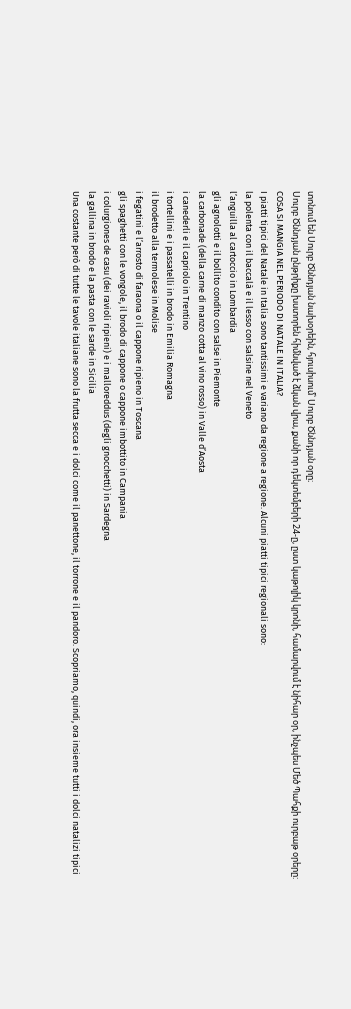տոնում են Սուրբ Ծննդյան նախօրեին, հյուսիսում՝ Սուրբ Ծննդյան օրը։
Սուրբ Ծննդյան ընթրիքը խստորեն հիմնված է ձկան վրա, քանի որ դեկտեմբերի 24-ը, ըստ կաթոլիկ կրոնի, համարվում է նիհար օր, ինչպես Մեծ Պահքի ուրբաթ օրերը:
COSA SI MANGIA NEL PERIODO DI NATALE IN ITALIA?
I piatti tipici del Natale in Italia sono tantissimi e variano da regione a regione. Alcuni piatti tipici regionali sono:
la polenta con il baccalà e il lesso con salsine nel Veneto
l’anguilla al cartoccio in Lombardia
gli agnolotti e il bollito condito con salse in Piemonte
la carbonade (della carne di manzo cotta al vino rosso) in Valle d’Aosta
i canederli e il capriolo in Trentino
i tortellini e i passatelli in brodo in Emilia Romagna
il brodetto alla termolese in Molise
i fegatini e l’arrosto di faraona o il cappone ripieno in Toscana
gli spaghetti con le vongole, il brodo di cappone o cappone imbottito in Campania
i colurgiones de casu (dei ravioli ripieni) e i malloreddus (degli gnocchetti) in Sardegna
la gallina in brodo e la pasta con le sarde in Sicilia
Una costante però di tutte le tavole italiane sono la frutta secca e i dolci come il panettone, il torrone e il pandoro. Scopriamo, quindi, ora insieme tutti i dolci natalizi tipici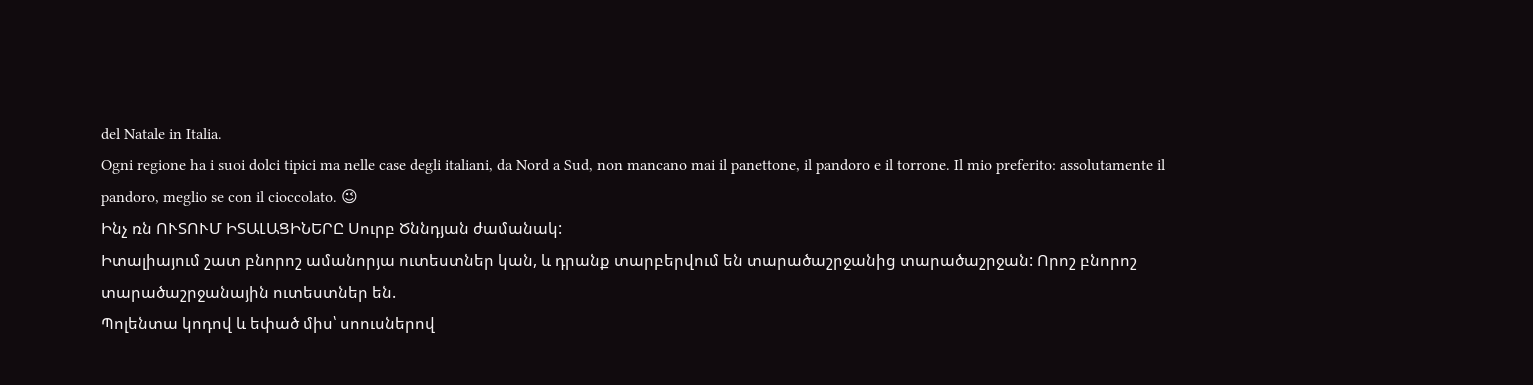del Natale in Italia.
Ogni regione ha i suoi dolci tipici ma nelle case degli italiani, da Nord a Sud, non mancano mai il panettone, il pandoro e il torrone. Il mio preferito: assolutamente il pandoro, meglio se con il cioccolato. 😉
Ինչ ռն ՈՒՏՈՒՄ ԻՏԱԼԱՑԻՆԵՐԸ Սուրբ Ծննդյան ժամանակ:
Իտալիայում շատ բնորոշ ամանորյա ուտեստներ կան, և դրանք տարբերվում են տարածաշրջանից տարածաշրջան: Որոշ բնորոշ տարածաշրջանային ուտեստներ են.
Պոլենտա կոդով և եփած միս՝ սոուսներով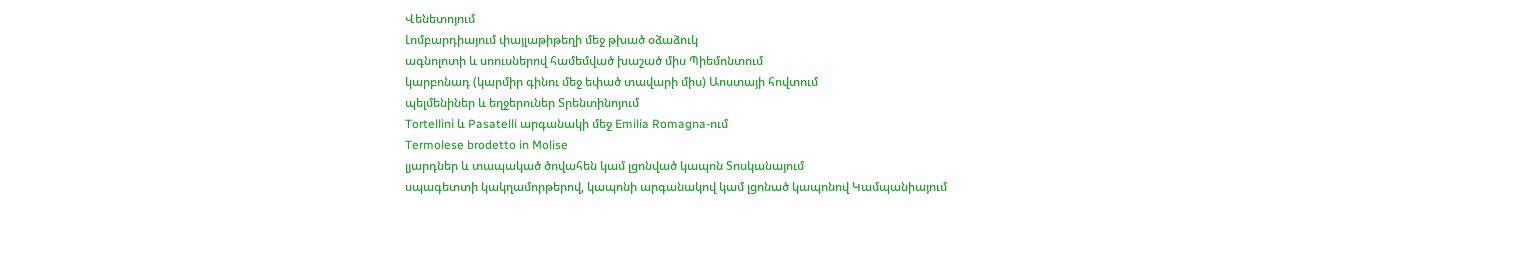Վենետոյում
Լոմբարդիայում փայլաթիթեղի մեջ թխած օձաձուկ
ագնոլոտի և սոուսներով համեմված խաշած միս Պիեմոնտում
կարբոնադ (կարմիր գինու մեջ եփած տավարի միս) Աոստայի հովտում
պելմենիներ և եղջերուներ Տրենտինոյում
Tortellini և Pasatelli արգանակի մեջ Emilia Romagna-ում
Termolese brodetto in Molise
լյարդներ և տապակած ծովահեն կամ լցոնված կապոն Տոսկանայում
սպագետտի կակղամորթերով, կապոնի արգանակով կամ լցոնած կապոնով Կամպանիայում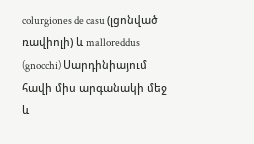colurgiones de casu (լցոնված ռավիոլի) և malloreddus (gnocchi) Սարդինիայում
հավի միս արգանակի մեջ և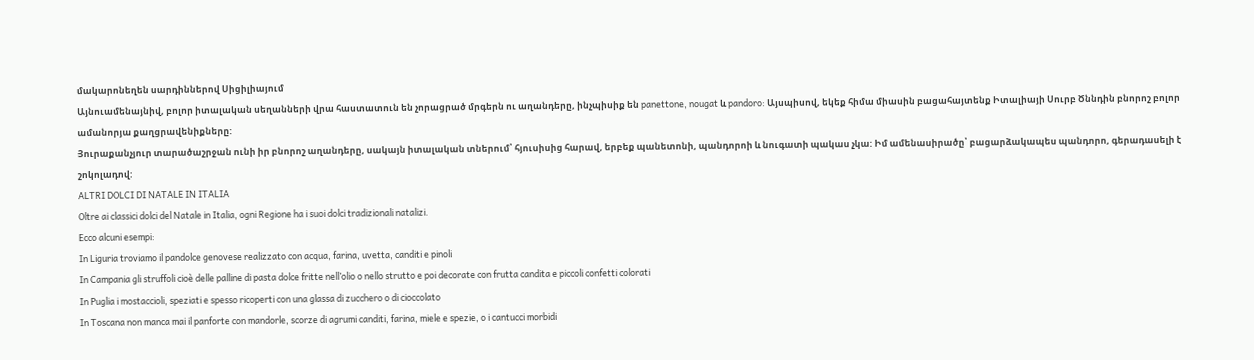մակարոնեղեն սարդիններով Սիցիլիայում
Այնուամենայնիվ, բոլոր իտալական սեղանների վրա հաստատուն են չորացրած մրգերն ու աղանդերը, ինչպիսիք են panettone, nougat և pandoro: Այսպիսով, եկեք հիմա միասին բացահայտենք Իտալիայի Սուրբ Ծննդին բնորոշ բոլոր ամանորյա քաղցրավենիքները:
Յուրաքանչյուր տարածաշրջան ունի իր բնորոշ աղանդերը, սակայն իտալական տներում՝ հյուսիսից հարավ, երբեք պանետոնի, պանդորոի և նուգատի պակաս չկա: Իմ ամենասիրածը՝ բացարձակապես պանդորո, գերադասելի է շոկոլադով:
ALTRI DOLCI DI NATALE IN ITALIA
Oltre ai classici dolci del Natale in Italia, ogni Regione ha i suoi dolci tradizionali natalizi.
Ecco alcuni esempi:
In Liguria troviamo il pandolce genovese realizzato con acqua, farina, uvetta, canditi e pinoli
In Campania gli struffoli cioè delle palline di pasta dolce fritte nell’olio o nello strutto e poi decorate con frutta candita e piccoli confetti colorati
In Puglia i mostaccioli, speziati e spesso ricoperti con una glassa di zucchero o di cioccolato
In Toscana non manca mai il panforte con mandorle, scorze di agrumi canditi, farina, miele e spezie, o i cantucci morbidi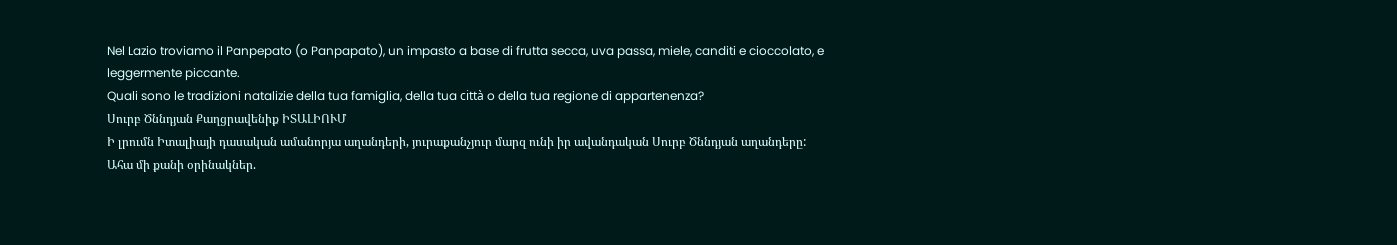Nel Lazio troviamo il Panpepato (o Panpapato), un impasto a base di frutta secca, uva passa, miele, canditi e cioccolato, e leggermente piccante.
Quali sono le tradizioni natalizie della tua famiglia, della tua città o della tua regione di appartenenza?
Սուրբ Ծննդյան Քաղցրավենիք ԻՏԱԼԻՈՒՄ
Ի լրումն Իտալիայի դասական ամանորյա աղանդերի, յուրաքանչյուր մարզ ունի իր ավանդական Սուրբ Ծննդյան աղանդերը:
Ահա մի քանի օրինակներ.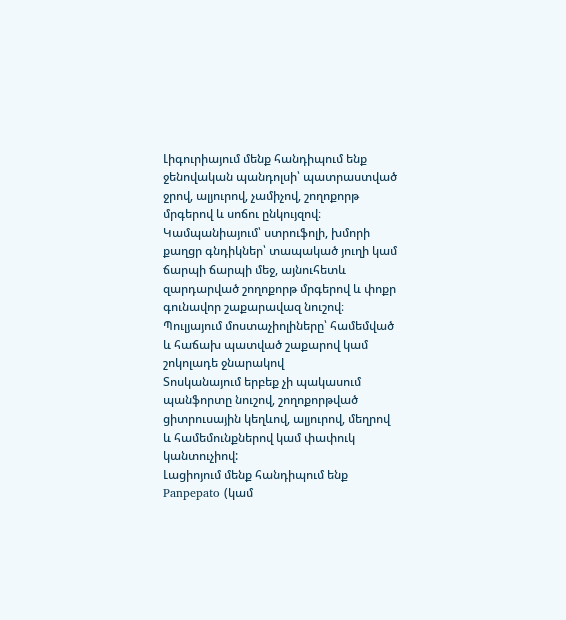Լիգուրիայում մենք հանդիպում ենք ջենովական պանդոլսի՝ պատրաստված ջրով, ալյուրով, չամիչով, շողոքորթ մրգերով և սոճու ընկույզով։
Կամպանիայում՝ ստրուֆոլի, խմորի քաղցր գնդիկներ՝ տապակած յուղի կամ ճարպի ճարպի մեջ, այնուհետև զարդարված շողոքորթ մրգերով և փոքր գունավոր շաքարավազ նուշով։
Պուլյայում մոստաչիոլիները՝ համեմված և հաճախ պատված շաքարով կամ շոկոլադե ջնարակով
Տոսկանայում երբեք չի պակասում պանֆորտը նուշով, շողոքորթված ցիտրուսային կեղևով, ալյուրով, մեղրով և համեմունքներով կամ փափուկ կանտուչիով:
Լացիոյում մենք հանդիպում ենք Panpepato (կամ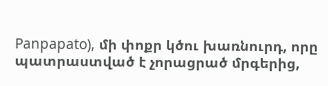Panpapato), մի փոքր կծու խառնուրդ, որը պատրաստված է չորացրած մրգերից,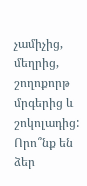չամիչից, մեղրից, շողոքորթ մրգերից և շոկոլադից:
Որո՞նք են ձեր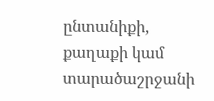ընտանիքի, քաղաքի կամ տարածաշրջանի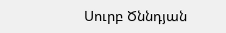Սուրբ Ծննդյան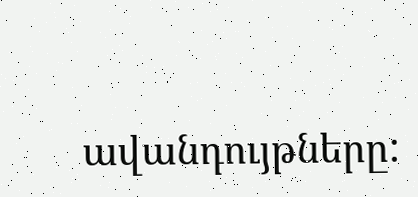ավանդույթները: